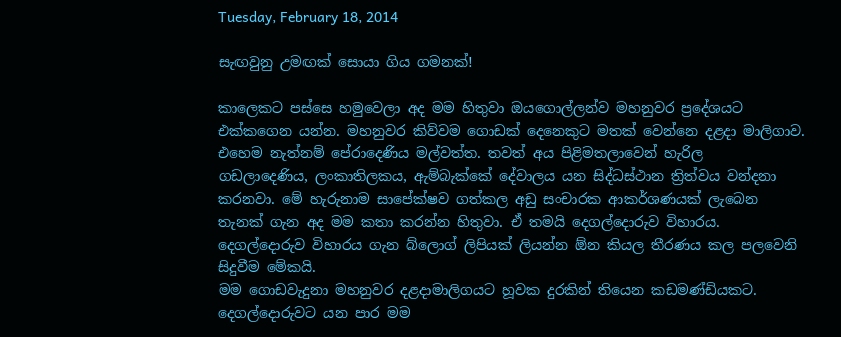Tuesday, February 18, 2014

සැඟවුනු උමඟක් සොයා ගිය ගමනක්!

කාලෙකට පස්සෙ හමුවෙලා අද මම හිතුවා ඔයගොල්ලන්ව මහනුවර ප්‍රදේශයට එක්කගෙන යන්න. මහනුවර කිව්වම ගොඩක් දෙනෙකුට මතක් වෙන්නෙ දළදා මාලිගාව. එහෙම නැත්නම් පේරාදෙණිය මල්වත්ත. තවත් අය පිළිමතලාවෙන් හැරිල  ගඩලාදෙණිය, ලංකාතිලකය, ඇම්බැක්කේ දේවාලය යන සිද්ධස්ථාන ත්‍රිත්වය වන්දනා කරනවා. මේ හැරුනාම සාපේක්ෂව ගත්කල අඩු සංචාරක ආකර්ශණයක් ලැබෙන තැනක් ගැන අද මම කතා කරන්න හිතුවා. ඒ තමයි දෙගල්දොරුව විහාරය. දෙගල්දොරුව විහාරය ගැන බ්ලොග් ලිපියක් ලියන්න ඕන කියල තීරණය කල පලවෙනි සිදුවීම මේකයි.
මම ගොඩවැදුනා මහනුවර දළදාමාලිගයට හූවක දුරකින් තියෙන කඩමණ්ඩියකට. දෙගල්දොරුවට යන පාර මම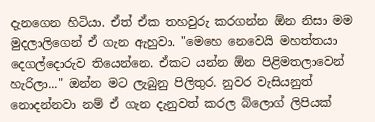දැනගෙන හිටියා. ඒත් ඒක තහවුරු කරගන්න ඕන නිසා මම මුදලාලිගෙන් ඒ ගැන ඇහුවා. "මෙහෙ නෙවෙයි මහත්තයා දෙගල්දොරුව තියෙන්නෙ. ඒකට යන්න ඕන පිළිමතලාවෙන් හැරිලා..." ඔන්න මට ලැබුනු පිලිතුර. නුවර වැසියනුත් නොදන්නවා නම් ඒ ගැන දැනුවත් කරල බ්ලොග් ලිපියක්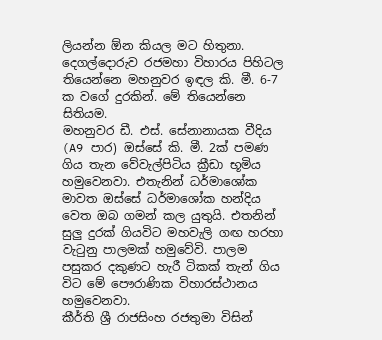ලියන්න ඕන කියල මට හිතුනා.
දෙගල්දොරුව රජමහා විහාරය පිහිටල තියෙන්නෙ මහනුවර ඉඳල කි. මී. 6-7 ක වගේ දුරකින්. මේ තියෙන්නෙ සිතියම.
මහනුවර ඩී. එස්. සේනානායක වීදිය (A9 පාර) ඔස්සේ කි. මී. 2ක් පමණ ගිය තැන වේවැල්පිටිය ක්‍රීඩා භූමිය හමුවෙනවා. එතැනින් ධර්මාශෝක මාවත ඔස්සේ ධර්මාශෝක හන්දිය වෙත ඔබ ගමන් කල යුතුයි. එතනින් සුලු දුරක් ගියවිට මහවැලි ගඟ හරහා වැ‍ටුනු පාලමක් හමුවේවි. පාලම පසුකර දකුණට හැරී ටිකක් තැන් ගිය විට මේ පෞරාණික විහාරස්ථානය හමුවෙනවා.
කීර්ති ශ්‍රී රාජසිංහ රජතුමා විසින්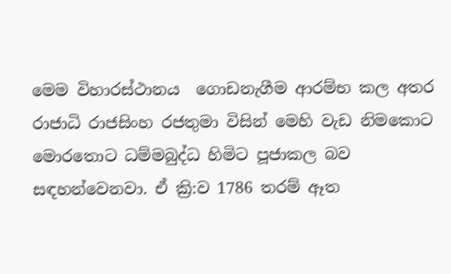මෙම විහාරස්ථානය  ගොඩනැගීම ආරම්භ කල අතර රාජාධි රාජසිංහ රජතුමා විසින් මෙහි වැඩ නිමකොට මොරතොට ධම්මබුද්ධ හිමිට පූජාකල බව සඳහන්වෙනවා. ඒ ක්‍රි:ව 1786 තරම් ඈත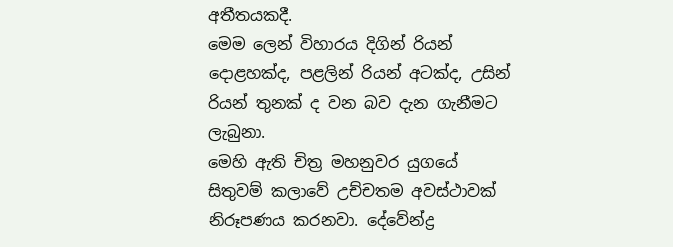අතීතයකදී.
මෙම ලෙන් විහාරය දිගින් රියන් දොළහක්ද, පළලින් රියන් අටක්ද, උසින් රියන් තුනක් ද වන බව දැන ගැනීමට ලැබුනා.
මෙහි ඇති චිත්‍ර මහනුවර යුගයේ සිතුවම් කලාවේ උච්චතම අවස්ථාවක් නිරූපණය කරනවා. දේවේන්ද්‍ර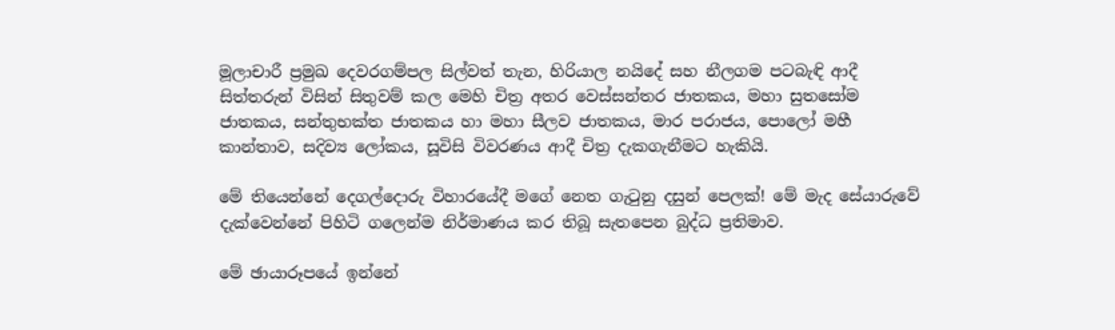මූලාචාරී ප්‍රමුඛ දෙවරගම්පල සිල්වත් තැන, හිරියාල නයිදේ සහ නීලගම පටබැඳි ආදී සිත්තරුන් විසින් සිතුවම් කල මෙහි චිත්‍ර අතර වෙස්සන්තර ජාතකය, මහා සුතසෝම ජාතකය, සන්තුභක්ත ජාතකය හා මහා සීලව ජාතකය, මාර පරාජය, පොලෝ මහී කාන්තාව, සදිව්‍ය ලෝකය, සූවිසි විවරණය ආදී චිත්‍ර දැකගැනීමට හැකියි.

මේ තියෙන්නේ දෙගල්දොරු විහාරයේදී මගේ නෙත ගැ‍ටුනු දසුන් පෙලක්! මේ මැද සේයාරුවේ දැක්වෙන්නේ පිහිටි ගලෙන්ම නිර්මාණය කර තිබූ සැතපෙන බුද්ධ ප්‍රතිමාව.

මේ ඡායාරූපයේ ඉන්නේ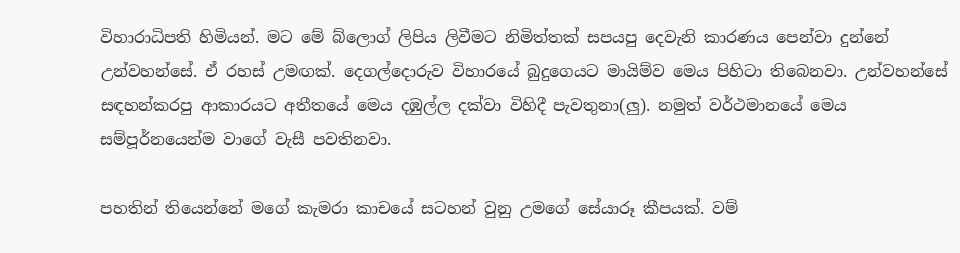විහාරාධිපති හිමියන්. මට මේ බ්ලොග් ලිපිය ලිවීමට නිමිත්තක් සපයපු දෙවැනි කාරණය පෙන්වා දුන්නේ උන්වහන්සේ. ඒ රහස් උමඟක්. දෙගල්දොරුව විහාරයේ බුදුගෙයට මායිම්ව මෙය පිහිටා තිබෙනවා. උන්වහන්සේ සඳහන්කරපු ආකාරයට අතීතයේ මෙය දඹුල්ල දක්වා විහිදී පැවතුනා(ලු). නමුත් වර්ථමානයේ මෙය සම්පූර්නයෙන්ම වාගේ වැසී පවතිනවා.

පහතින් තියෙන්නේ මගේ කැමරා කාචයේ සටහන් වුනු උමගේ සේයාරූ කීපයක්. වම්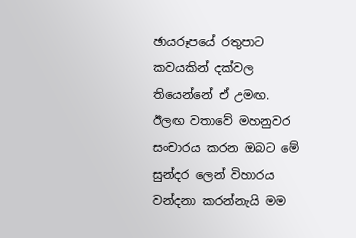ඡායරූපයේ රතුපාට කවයකින් දක්වල තියෙන්නේ ඒ උමඟ.
ඊලඟ වතාවේ මහනුවර සංචාරය කරන ඔබට මේ සුන්දර ලෙන් විහාරය වන්දනා කරන්නැයි මම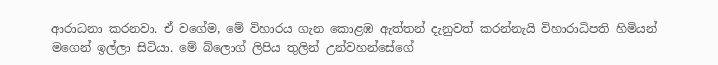ආරාධනා කරනවා. ඒ වගේම, මේ විහාරය ගැන කොළඹ ඇත්තන් දැනුවත් කරන්නැයි විහාරාධිපති හිමියන් මගෙන් ඉල්ලා සිටියා. මේ බ්ලොග් ලිපිය තුලින් උන්වහන්සේගේ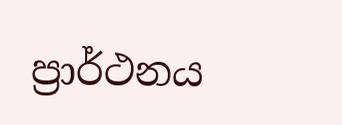ප්‍රාර්ථනය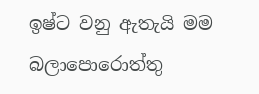ඉෂ්ට වනු ඇතැයි මම බලාපොරොත්තු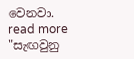වෙනවා.
read more "සැඟවුනු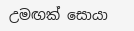උමඟක් සොයා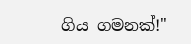ගිය ගමනක්!"